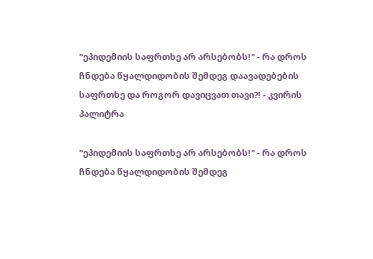"ეპიდემიის საფრთხე არ არსებობს!" - რა დროს ჩნდება წყალდიდობის შემდეგ დაავადებების საფრთხე და როგორ დავიცვათ თავი?! - კვირის პალიტრა

"ეპიდემიის საფრთხე არ არსებობს!" - რა დროს ჩნდება წყალდიდობის შემდეგ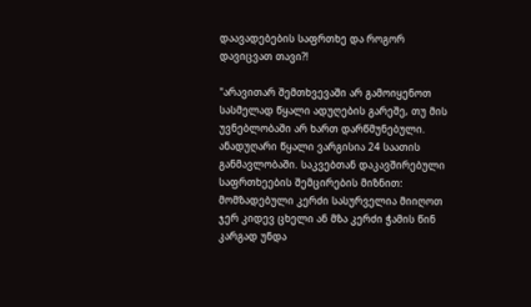დაავადებების საფრთხე და როგორ დავიცვათ თავი?!

"არავითარ შემთხვევაში არ გამოიყენოთ სასმელად წყალი ადუღების გარეშე, თუ მის უვნებლობაში არ ხართ დარწმუნებული. ანადუღარი წყალი ვარგისია 24 საათის განმავლობაში. საკვებთან დაკავშირებული საფრთხეების შემცირების მიზნით: მომზადებული კერძი სასურველია მიიღოთ ჯერ კიდევ ცხელი ან მზა კერძი ჭამის წინ კარგად უნდა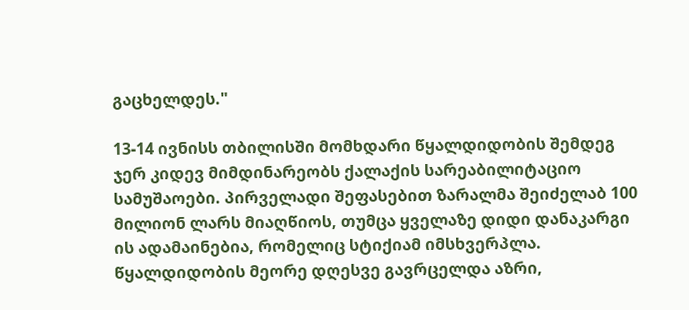გაცხელდეს."

13-14 ივნისს თბილისში მომხდარი წყალდიდობის შემდეგ ჯერ კიდევ მიმდინარეობს ქალაქის სარეაბილიტაციო სამუშაოები. პირველადი შეფასებით ზარალმა შეიძელაბ 100 მილიონ ლარს მიაღწიოს, თუმცა ყველაზე დიდი დანაკარგი ის ადამაინებია, რომელიც სტიქიამ იმსხვერპლა. წყალდიდობის მეორე დღესვე გავრცელდა აზრი,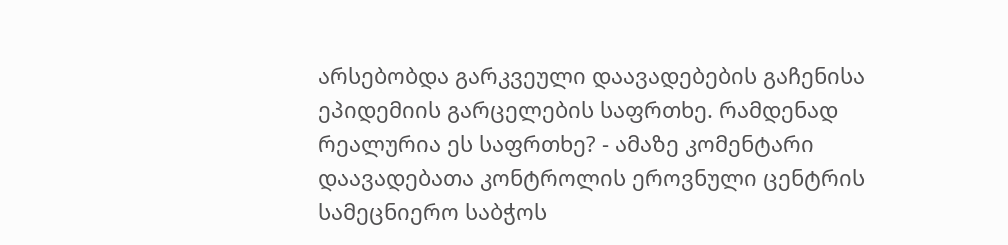არსებობდა გარკვეული დაავადებების გაჩენისა ეპიდემიის გარცელების საფრთხე. რამდენად რეალურია ეს საფრთხე? - ამაზე კომენტარი დაავადებათა კონტროლის ეროვნული ცენტრის სამეცნიერო საბჭოს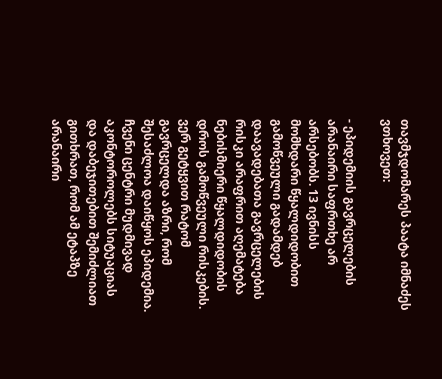თავმჯდომარეს პაატა იმნაძეს ვთხოვეთ:

- ეპიდემიის გავრცელების არანაირი საფრთხე არ არსებობს. 13 ივნისს მომხდარი წყალდიდობით გამოწვეული გადამდებ დაავადებათა გავრცელების რისკი არაფრით აღემატება ნებისმიერი წყალდიდობის დროს გამოწვეული რისკების. ვერ გეტყვით რატომ გავრცელდა აზრი, რომ შესაძლოა დაიწყოს ეპიდემია. ჩვენი ცენტრი მუდმივად აკონტოროლებს სიტუაციას და დაბეჯითებით შემიძლიათ გითხრათ, რომ ამ ეტაპზე არანაირი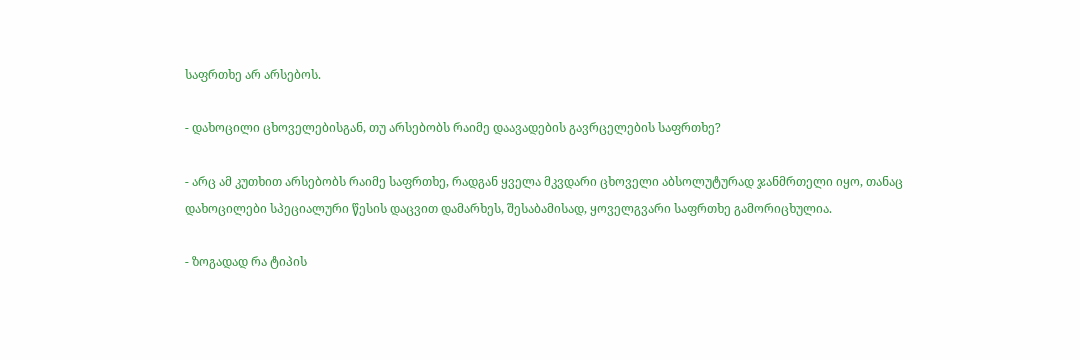საფრთხე არ არსებოს.

- დახოცილი ცხოველებისგან, თუ არსებობს რაიმე დაავადების გავრცელების საფრთხე?

- არც ამ კუთხით არსებობს რაიმე საფრთხე, რადგან ყველა მკვდარი ცხოველი აბსოლუტურად ჯანმრთელი იყო, თანაც დახოცილები სპეციალური წესის დაცვით დამარხეს, შესაბამისად, ყოველგვარი საფრთხე გამორიცხულია.

- ზოგადად რა ტიპის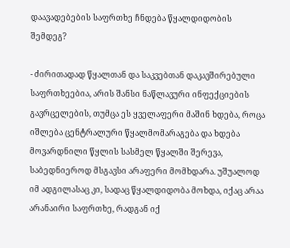დაავადებების საფრთხე ჩნდება წყალდიდობის შემდეგ?

- ძირითადად წყალთან და საკვებთან დაკავშირებული საფრთხეებია, არის შანსი ნაწლავური ინფექციების გავრცელების, თუმცა ეს ყველაფერი მაშინ ხდება, როცა იშლება ცენტრალური წყალმომარაგება და ხდება მოვარდნილი წყლის სასმელ წყალში შერევა, საბედნიეროდ მსგავსი არაფერი მომხდარა. უშუალოდ იმ ადგილასაც კი, სადაც წყალდიდობა მოხდა, იქაც არაა არანაირი საფრთხე, რადგან იქ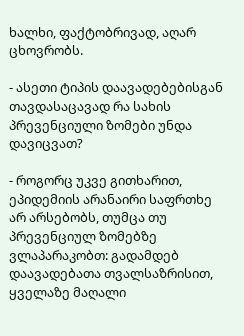ხალხი, ფაქტობრივად, აღარ ცხოვრობს.

- ასეთი ტიპის დაავადებებისგან თავდასაცავად რა სახის პრევენციული ზომები უნდა დავიცვათ?

- როგორც უკვე გითხარით, ეპიდემიის არანაირი საფრთხე არ არსებობს, თუმცა თუ პრევენციულ ზომებზე ვლაპარაკობთ: გადამდებ დაავადებათა თვალსაზრისით, ყველაზე მაღალი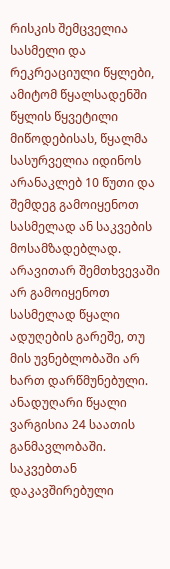რისკის შემცველია სასმელი და რეკრეაციული წყლები, ამიტომ წყალსადენში წყლის წყვეტილი მიწოდებისას, წყალმა სასურველია იდინოს არანაკლებ 10 წუთი და შემდეგ გამოიყენოთ სასმელად ან საკვების მოსამზადებლად. არავითარ შემთხვევაში არ გამოიყენოთ სასმელად წყალი ადუღების გარეშე, თუ მის უვნებლობაში არ ხართ დარწმუნებული. ანადუღარი წყალი ვარგისია 24 საათის განმავლობაში. საკვებთან დაკავშირებული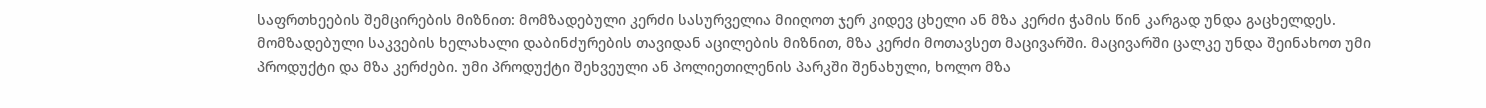საფრთხეების შემცირების მიზნით: მომზადებული კერძი სასურველია მიიღოთ ჯერ კიდევ ცხელი ან მზა კერძი ჭამის წინ კარგად უნდა გაცხელდეს. მომზადებული საკვების ხელახალი დაბინძურების თავიდან აცილების მიზნით, მზა კერძი მოთავსეთ მაცივარში. მაცივარში ცალკე უნდა შეინახოთ უმი პროდუქტი და მზა კერძები. უმი პროდუქტი შეხვეული ან პოლიეთილენის პარკში შენახული, ხოლო მზა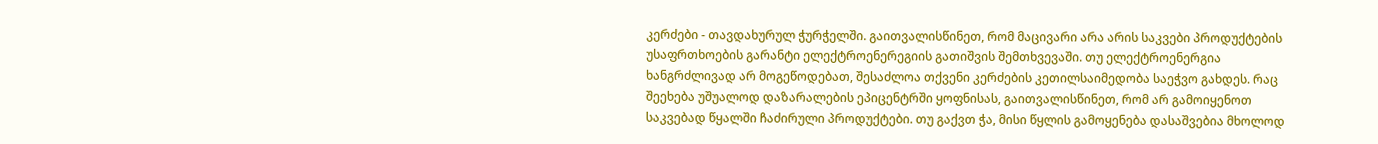კერძები - თავდახურულ ჭურჭელში. გაითვალისწინეთ, რომ მაცივარი არა არის საკვები პროდუქტების უსაფრთხოების გარანტი ელექტროენერეგიის გათიშვის შემთხვევაში. თუ ელექტროენერგია ხანგრძლივად არ მოგეწოდებათ, შესაძლოა თქვენი კერძების კეთილსაიმედობა საეჭვო გახდეს. რაც შეეხება უშუალოდ დაზარალების ეპიცენტრში ყოფნისას, გაითვალისწინეთ, რომ არ გამოიყენოთ საკვებად წყალში ჩაძირული პროდუქტები. თუ გაქვთ ჭა, მისი წყლის გამოყენება დასაშვებია მხოლოდ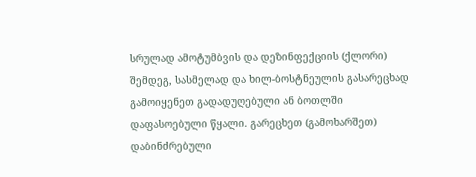სრულად ამოტუმბვის და დეზინფექციის (ქლორი) შემდეგ, სასმელად და ხილ-ბოსტნეულის გასარეცხად გამოიყენეთ გადადუღებული ან ბოთლში დაფასოებული წყალი. გარეცხეთ (გამოხარშეთ) დაბინძრებული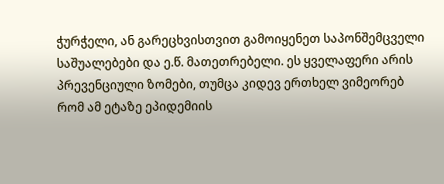ჭურჭელი, ან გარეცხვისთვით გამოიყენეთ საპონშემცველი საშუალებები და ე.წ. მათეთრებელი. ეს ყველაფერი არის პრევენციული ზომები, თუმცა კიდევ ერთხელ ვიმეორებ რომ ამ ეტაზე ეპიდემიის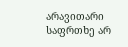არავითარი საფრთხე არ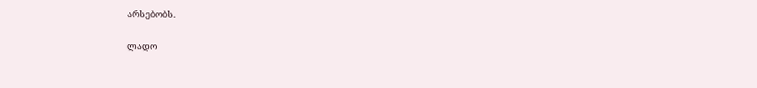არსებობს.

ლადო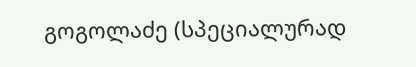გოგოლაძე (სპეციალურად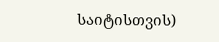საიტისთვის)